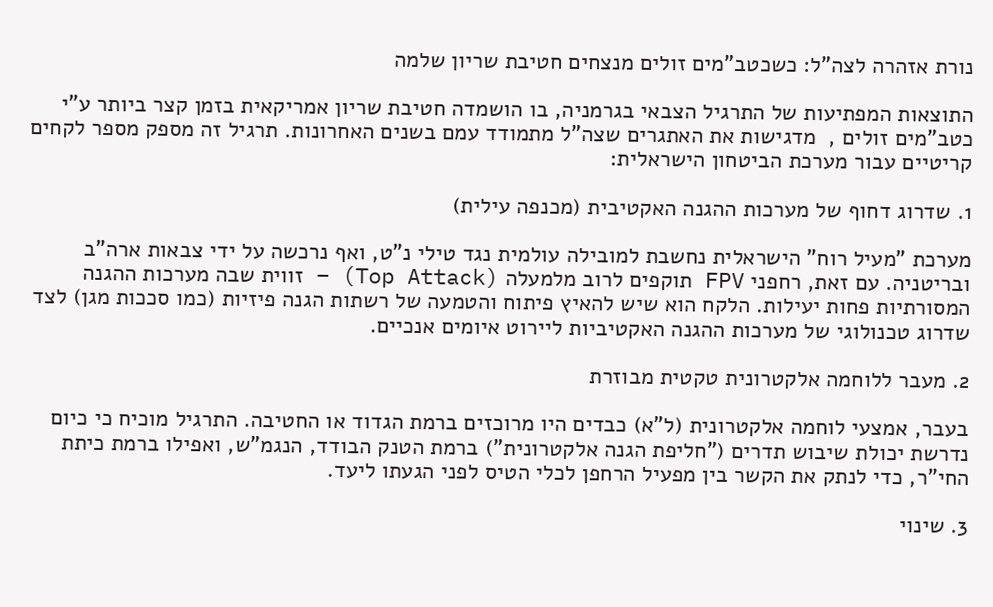נורת אזהרה לצה"ל: כשכטב"מים זולים מנצחים חטיבת שריון שלמה

התוצאות המפתיעות של התרגיל הצבאי בגרמניה, בו הושמדה חטיבת שריון אמריקאית בזמן קצר ביותר ע"י כטב"מים זולים ,  מדגישות את האתגרים שצה"ל מתמודד עמם בשנים האחרונות. תרגיל זה מספק מספר לקחים קריטיים עבור מערכת הביטחון הישראלית:

1. שדרוג דחוף של מערכות ההגנה האקטיבית (מכנפה עילית)

מערכת "מעיל רוח" הישראלית נחשבת למובילה עולמית נגד טילי נ"ט, ואף נרכשה על ידי צבאות ארה"ב ובריטניה. עם זאת, רחפני FPV תוקפים לרוב מלמעלה (Top Attack) – זווית שבה מערכות ההגנה המסורתיות פחות יעילות. הלקח הוא שיש להאיץ פיתוח והטמעה של רשתות הגנה פיזיות (כמו סככות מגן) לצד שדרוג טכנולוגי של מערכות ההגנה האקטיביות ליירוט איומים אנכיים.

2. מעבר ללוחמה אלקטרונית טקטית מבוזרת

בעבר, אמצעי לוחמה אלקטרונית (ל"א) כבדים היו מרוכזים ברמת הגדוד או החטיבה. התרגיל מוכיח כי כיום נדרשת יכולת שיבוש תדרים ("חליפת הגנה אלקטרונית") ברמת הטנק הבודד, הנגמ"ש, ואפילו ברמת כיתת החי"ר, כדי לנתק את הקשר בין מפעיל הרחפן לכלי הטיס לפני הגעתו ליעד.

3. שינוי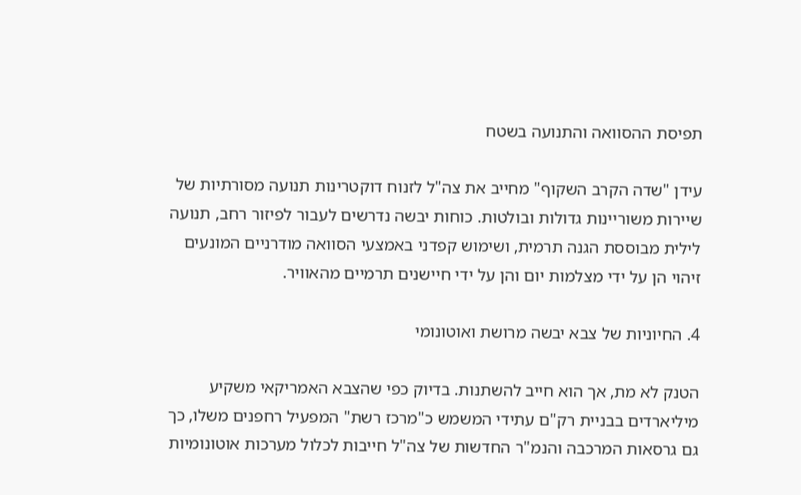תפיסת ההסוואה והתנועה בשטח

עידן "שדה הקרב השקוף" מחייב את צה"ל לזנוח דוקטרינות תנועה מסורתיות של שיירות משוריינות גדולות ובולטות. כוחות יבשה נדרשים לעבור לפיזור רחב, תנועה לילית מבוססת הגנה תרמית, ושימוש קפדני באמצעי הסוואה מודרניים המונעים זיהוי הן על ידי מצלמות יום והן על ידי חיישנים תרמיים מהאוויר.

4. החיוניות של צבא יבשה מרושת ואוטונומי

הטנק לא מת, אך הוא חייב להשתנות. בדיוק כפי שהצבא האמריקאי משקיע מיליארדים בבניית רק"ם עתידי המשמש כ"מרכז רשת" המפעיל רחפנים משלו, כך גם גרסאות המרכבה והנמ"ר החדשות של צה"ל חייבות לכלול מערכות אוטונומיות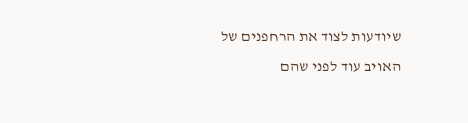שיודעות לצוד את הרחפנים של האויב עוד לפני שהם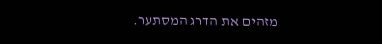מזהים את הדרג המסתער.